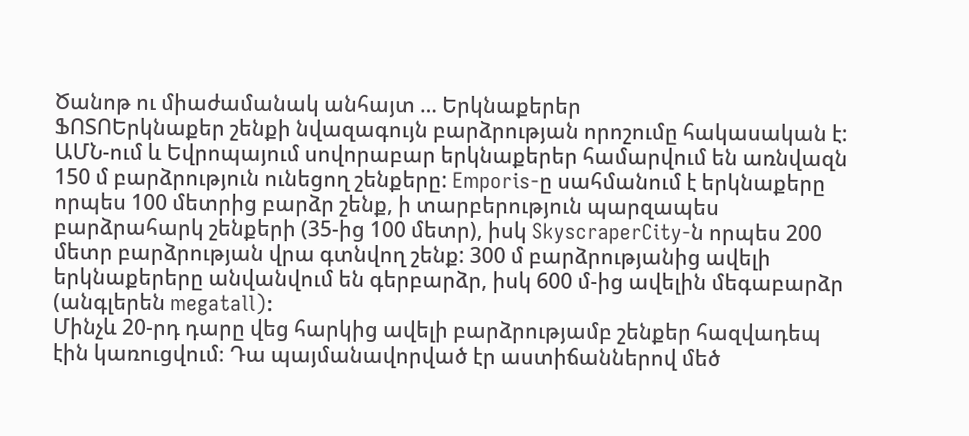Ծանոթ ու միաժամանակ անհայտ … Երկնաքերեր
ՖՈՏՈԵրկնաքեր շենքի նվազագույն բարձրության որոշումը հակասական է: ԱՄՆ-ում և Եվրոպայում սովորաբար երկնաքերեր համարվում են առնվազն 150 մ բարձրություն ունեցող շենքերը: Emporis-ը սահմանում է երկնաքերը որպես 100 մետրից բարձր շենք, ի տարբերություն պարզապես բարձրահարկ շենքերի (35-ից 100 մետր), իսկ SkyscraperCity-ն որպես 200 մետր բարձրության վրա գտնվող շենք: 300 մ բարձրությանից ավելի երկնաքերերը անվանվում են գերբարձր, իսկ 600 մ-ից ավելին մեգաբարձր (անգլերեն megatall):
Մինչև 20-րդ դարը վեց հարկից ավելի բարձրությամբ շենքեր հազվադեպ էին կառուցվում։ Դա պայմանավորված էր աստիճաններով մեծ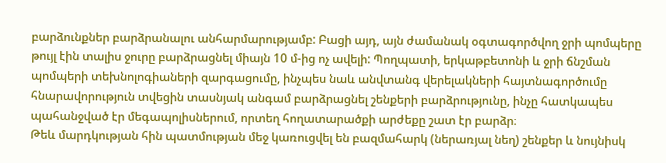բարձունքներ բարձրանալու անհարմարությամբ: Բացի այդ, այն ժամանակ օգտագործվող ջրի պոմպերը թույլ էին տալիս ջուրը բարձրացնել միայն 10 մ-ից ոչ ավելի: Պողպատի, երկաթբետոնի և ջրի ճնշման պոմպերի տեխնոլոգիաների զարգացումը, ինչպես նաև անվտանգ վերելակների հայտնագործումը հնարավորություն տվեցին տասնյակ անգամ բարձրացնել շենքերի բարձրությունը, ինչը հատկապես պահանջված էր մեգապոլիսներում, որտեղ հողատարածքի արժեքը շատ էր բարձր։
Թեև մարդկության հին պատմության մեջ կառուցվել են բազմահարկ (ներառյալ նեղ) շենքեր և նույնիսկ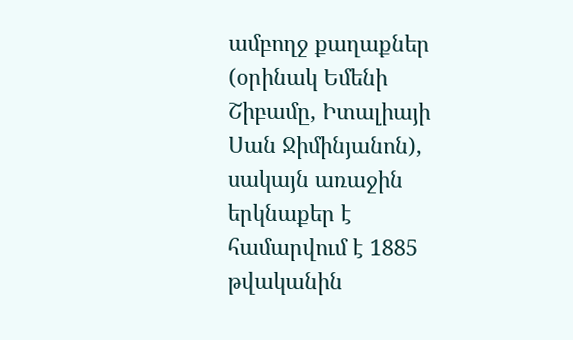ամբողջ քաղաքներ (օրինակ Եմենի Շիբամը, Իտալիայի Սան Ջիմինյանոն), սակայն առաջին երկնաքեր է համարվում է 1885 թվականին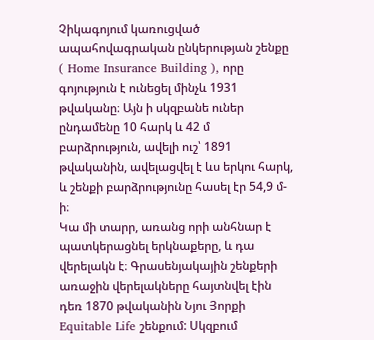Չիկագոյում կառուցված ապահովագրական ընկերության շենքը ( Home Insurance Building ), որը գոյություն է ունեցել մինչև 1931 թվականը։ Այն ի սկզբանե ուներ ընդամենը 10 հարկ և 42 մ բարձրություն, ավելի ուշ՝ 1891 թվականին, ավելացվել է ևս երկու հարկ, և շենքի բարձրությունը հասել էր 54,9 մ-ի։
Կա մի տարր, առանց որի անհնար է պատկերացնել երկնաքերը, և դա վերելակն է։ Գրասենյակային շենքերի առաջին վերելակները հայտնվել էին դեռ 1870 թվականին Նյու Յորքի Equitable Life շենքում: Սկզբում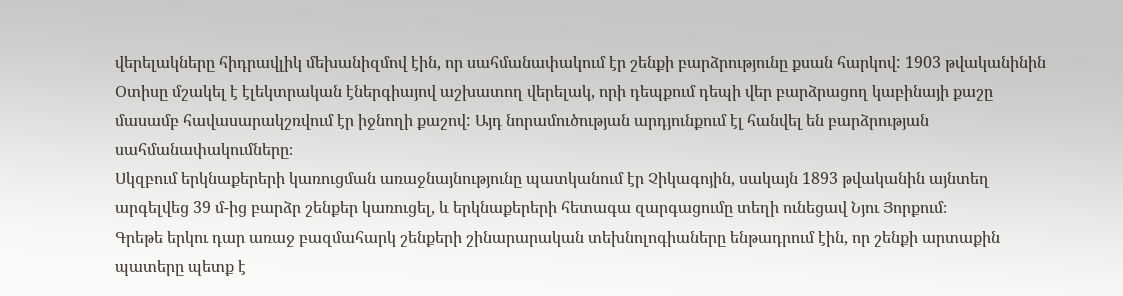վերելակները հիդրավլիկ մեխանիզմով էին, որ սահմանափակում էր շենքի բարձրությունը քսան հարկով: 1903 թվականինին Օտիսը մշակել է էլեկտրական էներգիայով աշխատող վերելակ, որի դեպքում դեպի վեր բարձրացող կաբինայի քաշը մասամբ հավասարակշռվում էր իջնողի քաշով: Այդ նորամուծության արդյունքում էլ հանվել են բարձրության սահմանափակումները։
Սկզբում երկնաքերերի կառուցման առաջնայնությունը պատկանում էր Չիկագոյին, սակայն 1893 թվականին այնտեղ արգելվեց 39 մ-ից բարձր շենքեր կառուցել, և երկնաքերերի հետագա զարգացումը տեղի ունեցավ Նյու Յորքում։
Գրեթե երկու դար առաջ բազմահարկ շենքերի շինարարական տեխնոլոգիաները ենթադրում էին, որ շենքի արտաքին պատերը պետք է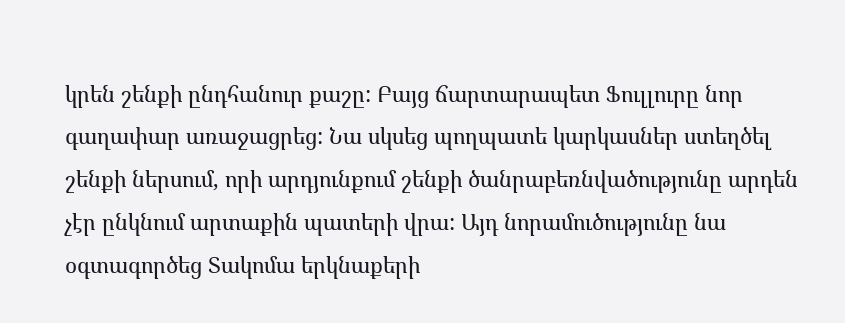կրեն շենքի ընդհանուր քաշը: Բայց ճարտարապետ Ֆուլլուրը նոր գաղափար առաջացրեց: Նա սկսեց պողպատե կարկասներ ստեղծել շենքի ներսում, որի արդյունքում շենքի ծանրաբեռնվածությունը արդեն չէր ընկնում արտաքին պատերի վրա: Այդ նորամուծությունը նա օգտագործեց Տակոմա երկնաքերի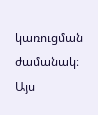կառուցման ժամանակ։ Այս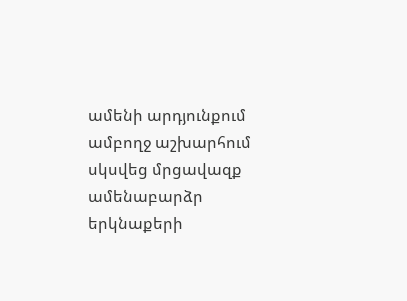ամենի արդյունքում ամբողջ աշխարհում սկսվեց մրցավազք ամենաբարձր երկնաքերի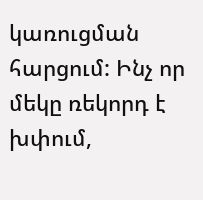կառուցման հարցում: Ինչ որ մեկը ռեկորդ է խփում,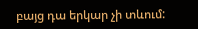բայց դա երկար չի տևում: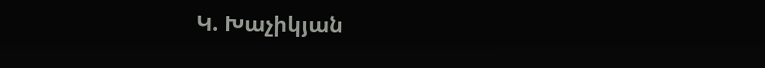Կ. Խաչիկյան